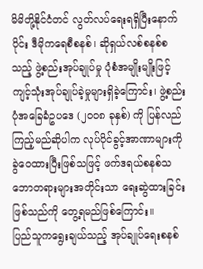မိမိတို့နိုင်ငံတင် လွတ်လပ်ရေးရရှိပြီးနောက်ပိုင်း ဒီမိုကရေစီစနစ်၊ ဆိုရှယ်လစ်စနစ်စသည့် ဖွဲ့စည်းအုပ်ချုပ်မှု ပုံစံအမျိုးမျိုးဖြင့် ကျင့်သုံးအုပ်ချုပ်ခဲ့မှုများရှိခဲ့ကြောင်း၊ ဖွဲ့စည်းပုံအခြေခံဥပဒေ (၂၀၀၈ ခုနှစ်) ကို ပြန်လည်ကြည့်မည်ဆိုပါက လုပ်ပိုင်ခွင့်အာဏာများကို ခွဲဝေထားပြီးဖြစ်သဖြင့် ဖက်ဒရယ်စနစ်သဘောတရားများအတိုင်းသာ ရေးဆွဲထားခြင်းဖြစ်သည်ကို တွေ့ရမည်ဖြစ်ကြောင်း။
ပြည်သူကရွေးချယ်သည့် အုပ်ချုပ်ရေးစနစ်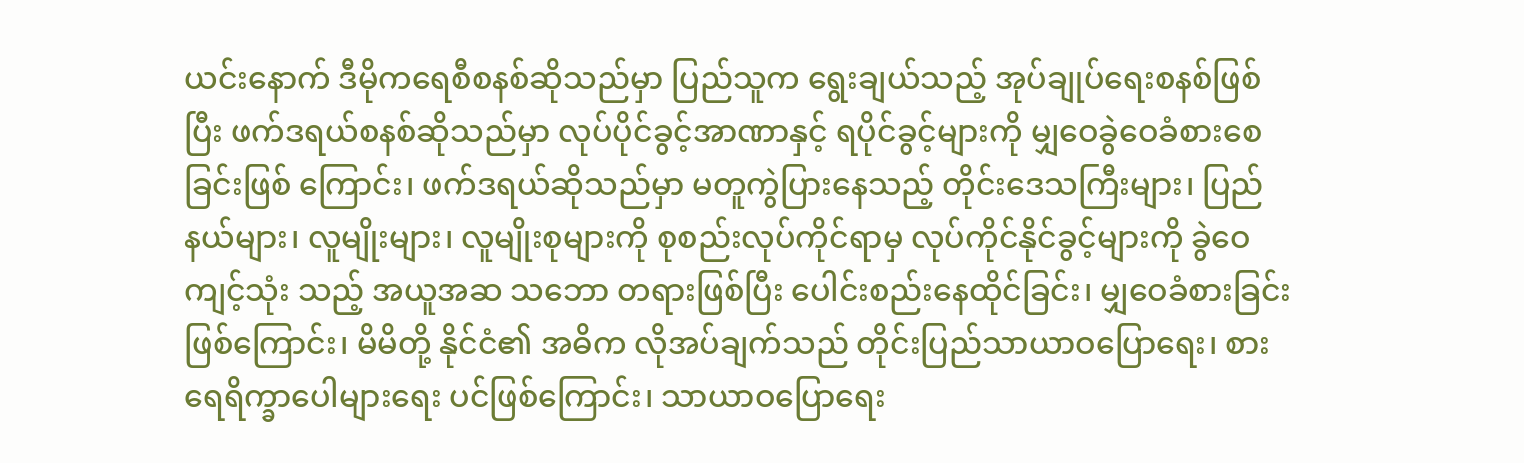ယင်းနောက် ဒီမိုကရေစီစနစ်ဆိုသည်မှာ ပြည်သူက ရွေးချယ်သည့် အုပ်ချုပ်ရေးစနစ်ဖြစ်ပြီး ဖက်ဒရယ်စနစ်ဆိုသည်မှာ လုပ်ပိုင်ခွင့်အာဏာနှင့် ရပိုင်ခွင့်များကို မျှဝေခွဲဝေခံစားစေခြင်းဖြစ် ကြောင်း၊ ဖက်ဒရယ်ဆိုသည်မှာ မတူကွဲပြားနေသည့် တိုင်းဒေသကြီးများ၊ ပြည်နယ်များ၊ လူမျိုးများ၊ လူမျိုးစုများကို စုစည်းလုပ်ကိုင်ရာမှ လုပ်ကိုင်နိုင်ခွင့်များကို ခွဲဝေကျင့်သုံး သည့် အယူအဆ သဘော တရားဖြစ်ပြီး ပေါင်းစည်းနေထိုင်ခြင်း၊ မျှဝေခံစားခြင်းဖြစ်ကြောင်း၊ မိမိတို့ နိုင်ငံ၏ အဓိက လိုအပ်ချက်သည် တိုင်းပြည်သာယာဝပြောရေး၊ စားရေရိက္ခာပေါများရေး ပင်ဖြစ်ကြောင်း၊ သာယာဝပြောရေး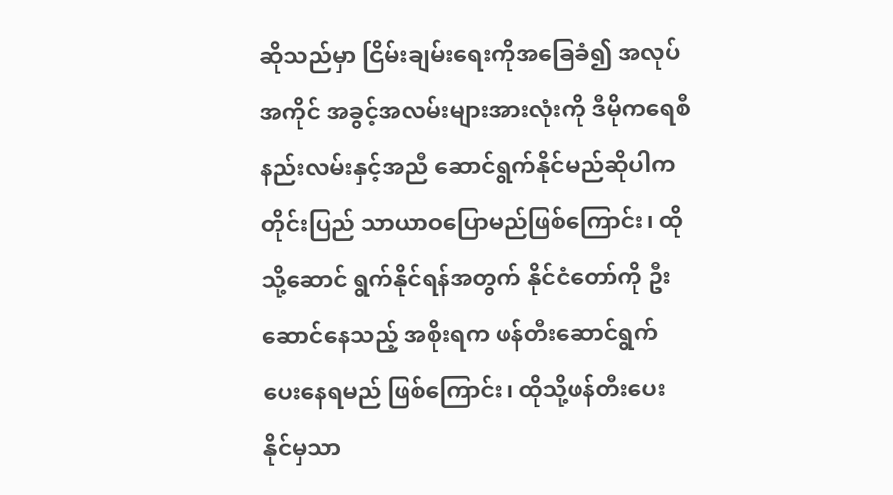ဆိုသည်မှာ ငြိမ်းချမ်းရေးကိုအခြေခံ၍ အလုပ်အကိုင် အခွင့်အလမ်းများအားလုံးကို ဒီမိုကရေစီနည်းလမ်းနှင့်အညီ ဆောင်ရွက်နိုင်မည်ဆိုပါက တိုင်းပြည် သာယာဝပြောမည်ဖြစ်ကြောင်း၊ ထိုသို့ဆောင် ရွက်နိုင်ရန်အတွက် နိုင်ငံတော်ကို ဦးဆောင်နေသည့် အစိုးရက ဖန်တီးဆောင်ရွက်ပေးနေရမည် ဖြစ်ကြောင်း၊ ထိုသို့ဖန်တီးပေးနိုင်မှသာ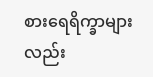စားရေရိက္ခာများလည်း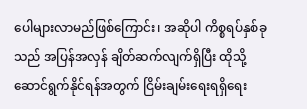ပေါများလာမည်ဖြစ်ကြောင်း၊ အဆိုပါ ကိစ္စရပ်နှစ်ခုသည် အပြန်အလှန် ချိတ်ဆက်လျက်ရှိပြီး ထိုသို့ဆောင်ရွက်နိုင်ရန်အတွက် ငြိမ်းချမ်းရေးရရှိရေး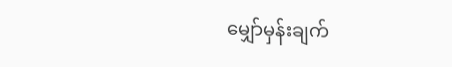မျှော်မှန်းချက်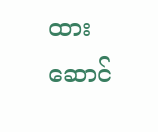ထားဆောင်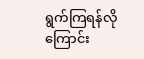ရွက်ကြရန်လိုကြောင်း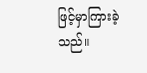ဖြင့်မှာကြားခဲ့သည်။